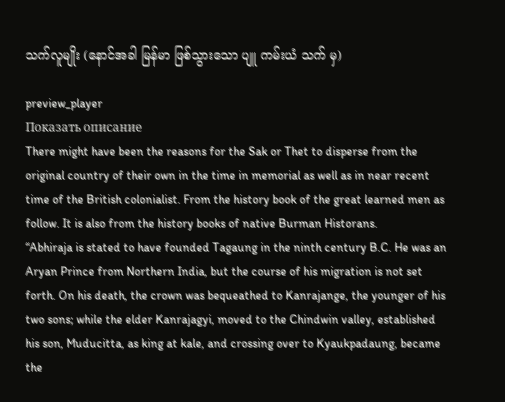သက်လူမျိုး (နောင်အခါ မြန်မာ ဖြစ်သွားသော ပျူ ကမ်းယံ သက် မှ)

preview_player
Показать описание
There might have been the reasons for the Sak or Thet to disperse from the original country of their own in the time in memorial as well as in near recent time of the British colonialist. From the history book of the great learned men as follow. It is also from the history books of native Burman Historans.
“Abhiraja is stated to have founded Tagaung in the ninth century B.C. He was an Aryan Prince from Northern India, but the course of his migration is not set forth. On his death, the crown was bequeathed to Kanrajange, the younger of his two sons; while the elder Kanrajagyi, moved to the Chindwin valley, established his son, Muducitta, as king at kale, and crossing over to Kyaukpadaung, became the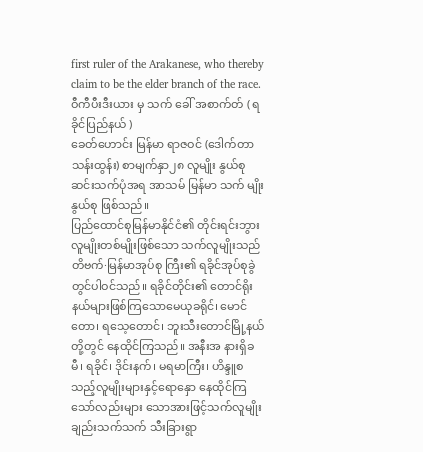first ruler of the Arakanese, who thereby claim to be the elder branch of the race. ဝီကီပီးဒီးယား မှ သက် ခေါ် အစာက်တ် ( ရခိုင်ပြည်နယ် )
ခေတ်ဟောင်း မြန်မာ ရာဇဝင် (ဒေါက်တာသန်းထွန်း) စာမျက်နှာ၂၈ လူမျိုး နွယ်စု ဆင်းသက်ပုံအရ အာသမ် မြန်မာ သက် မျိုးနွယ်စု ဖြစ်သည်။
ပြည်ထောင်စုမြန်မာနိုင်ငံ၏ တိုင်းရင်းဘွား လူမျိုးတစ်မျိုးဖြစ်သော သက်လူမျိုးသည် တိဗက်·မြန်မာအုပ်စု ကြီး၏ ရခိုင်အုပ်စုခွဲတွင်ပါဝင်သည်။ ရခိုင်တိုင်း၏ တောင်ရိုးနယ်များဖြစ်ကြသောမေယုခရိုင်၊ မောင်တော၊ ရသေ့တောင်၊ ဘူးသီးတောင်မြို့နယ်တို့တွင် နေထိုင်ကြသည်။ အနီးအ နားရှိခမီ၊ ရခိုင်၊ ဒိုင်းနက်၊ မရမာကြီး၊ ဟိန္ဒူစသည့်လူမျိုးများနှင့်ရောနှော နေထိုင်ကြသော်လည်းများ သောအားဖြင့်သက်လူမျိုးချည်းသက်သက် သီးခြားရွာ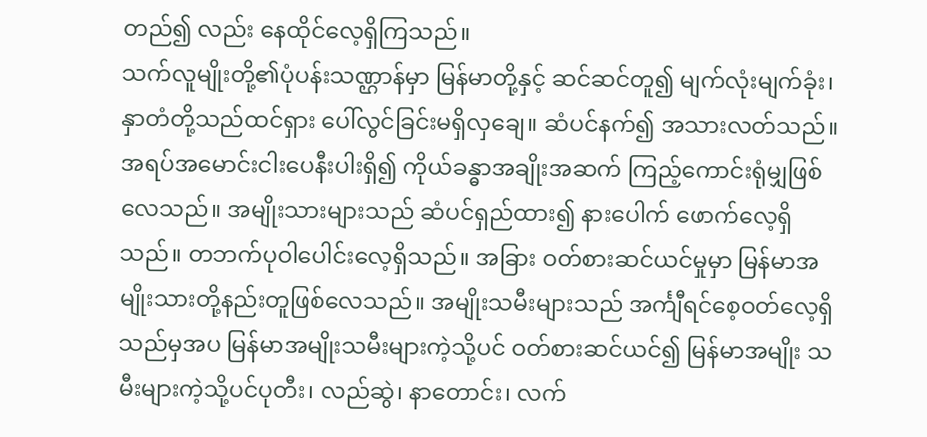တည်၍ လည်း နေထိုင်လေ့ရှိကြသည်။
သက်လူမျိုးတို့၏ပုံပန်းသဏ္ဌာန်မှာ မြန်မာတို့နှင့် ဆင်ဆင်တူ၍ မျက်လုံးမျက်ခုံး၊ နှာတံတို့သည်ထင်ရှား ပေါ်လွင်ခြင်းမရှိလှချေ။ ဆံပင်နက်၍ အသားလတ်သည်။ အရပ်အမောင်းငါးပေနီးပါးရှိ၍ ကိုယ်ခန္ဓာအချိုးအဆက် ကြည့်ကောင်းရုံမျှဖြစ်လေသည်။ အမျိုးသားများသည် ဆံပင်ရှည်ထား၍ နားပေါက် ဖောက်လေ့ရှိသည်။ တဘက်ပုဝါပေါင်းလေ့ရှိသည်။ အခြား ဝတ်စားဆင်ယင်မှုမှာ မြန်မာအမျိုးသားတို့နည်းတူဖြစ်လေသည်။ အမျိုးသမီးများသည် အင်္ကျီရင်စေ့ဝတ်လေ့ရှိသည်မှအပ မြန်မာအမျိုးသမီးများကဲ့သို့ပင် ဝတ်စားဆင်ယင်၍ မြန်မာအမျိုး သမီးများကဲ့သို့ပင်ပုတီး၊ လည်ဆွဲ၊ နာတောင်း၊ လက်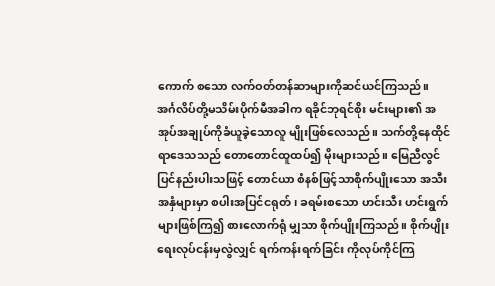ကောက် စသော လက်ဝတ်တန်ဆာများကိုဆင်ယင်ကြသည်။
အင်္ဂလိပ်တို့မသိမ်းပိုက်မီအခါက ရခိုင်ဘုရင်စိုး မင်းများ၏ အအုပ်အချုပ်ကိုခံယူခဲ့သောလူ မျိုးဖြစ်လေသည်။ သက်တို့နေထိုင်ရာဒေသသည် တောတောင်ထူထပ်၍ မိုးများသည်။ မြေညီလွင်ပြင်နည်းပါးသဖြင့် တောင်ယာ စံနစ်ဖြင့်သာစိုက်ပျိုးသော အသီးအနှံများမှာ စပါးအပြင်ငရုတ်၊ ခရမ်းစသော ဟင်းသီး ဟင်းရွက်များဖြစ်ကြ၍ စားလောက်ရုံ မျှသာ စိုက်ပျိုးကြသည်။ စိုက်ပျိုးရေးလုပ်ငန်းမှလွဲလျှင် ရက်ကန်းရက်ခြင်း ကိုလုပ်ကိုင်ကြ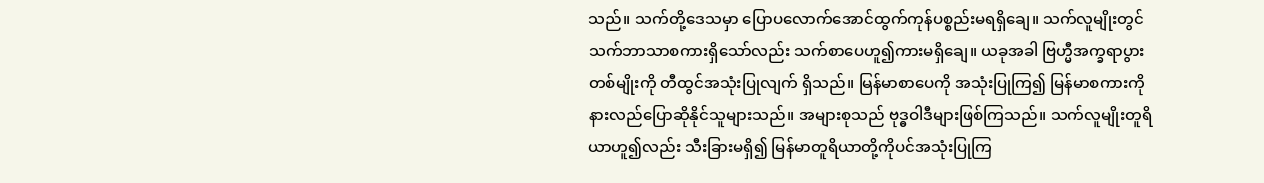သည်။ သက်တို့ဒေသမှာ ပြောပလောက်အောင်ထွက်ကုန်ပစ္စည်းမရရှိချေ။ သက်လူမျိုးတွင် သက်ဘာသာစကားရှိသော်လည်း သက်စာပေဟူ၍ကားမရှိချေ။ ယခုအခါ ဗြဟ္မီအက္ခရာပွားတစ်မျိုးကို တီထွင်အသုံးပြုလျက် ရှိသည်။ မြန်မာစာပေကို အသုံးပြုကြ၍ မြန်မာစကားကိုနားလည်ပြောဆိုနိုင်သူများသည်။ အများစုသည် ဗုဒ္ဓဝါဒီများဖြစ်ကြသည်။ သက်လူမျိုးတူရိယာဟူ၍လည်း သီးခြားမရှိ၍ မြန်မာတူရိယာတို့ကိုပင်အသုံးပြုကြ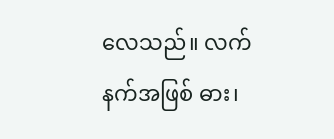လေသည်။ လက်နက်အဖြစ် ဓား၊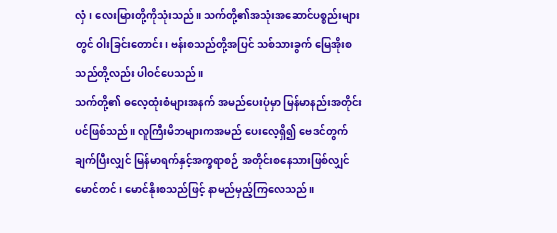လှံ၊ လေးမြားတို့ကိုသုံးသည်။ သက်တို့၏အသုံးအဆောင်ပစ္စည်းများတွင် ဝါးခြင်းတောင်း၊ ဗန်းစသည်တို့အပြင် သစ်သားခွက် မြေအိုးစသည်တို့လည်း ပါဝင်ပေသည်။
သက်တို့၏ ဓလေ့ထုံးစံများအနက် အမည်ပေးပုံမှာ မြန်မာနည်းအတိုင်းပင်ဖြစ်သည်။ လူကြီးမိဘများကအမည် ပေးလေ့ရှိ၍ ဗေဒင်တွက်ချက်ပြီးလျှင် မြန်မာရက်နှင့်အက္ခရာစဉ် အတိုင်းစနေသားဖြစ်လျှင်မောင်တင်၊ မောင်နိုးစသည်ဖြင့် နာမည်မှည့်ကြလေသည်။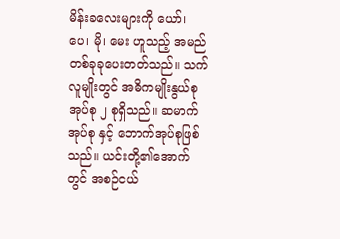မိန်းခလေးများကို ယော်၊ ပေ၊ မို၊ မေး ဟူသည့် အမည်တစ်ခုခုပေးတတ်သည်။ သက်လူမျိုးတွင် အဓိကမျိုးနွယ်စု အုပ်စု ၂ စုရှိသည်။ ဆမာက်အုပ်စု နှင့် ဘောက်အုပ်စုဖြစ်သည်။ ယင်းတို့၏အောက်တွင် အစဉ်ငယ်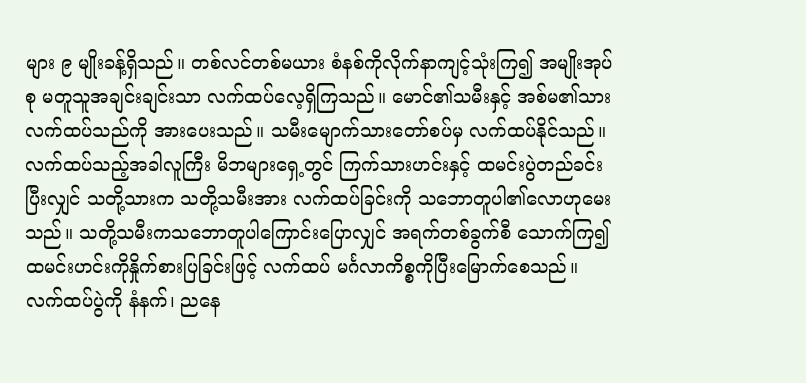များ ၉ မျိုးခန့်ရှိသည်။ တစ်လင်တစ်မယား စံနစ်ကိုလိုက်နာကျင့်သုံးကြ၍ အမျိုးအုပ်စု မတူသူအချင်းချင်းသာ လက်ထပ်လေ့ရှိကြသည်။ မောင်၏သမီးနှင့် အစ်မ၏သား လက်ထပ်သည်ကို အားပေးသည်။ သမီးမျောက်သားတော်စပ်မှ လက်ထပ်နိုင်သည်။ လက်ထပ်သည့်အခါလူကြီး မိဘများရှေ့တွင် ကြက်သားဟင်းနှင့် ထမင်းပွဲတည်ခင်းပြီးလျှင် သတို့သားက သတို့သမီးအား လက်ထပ်ခြင်းကို သဘောတူပါ၏လောဟုမေးသည်။ သတို့သမီးကသဘောတူပါကြောင်းပြောလျှင် အရက်တစ်ခွက်စီ သောက်ကြ၍ ထမင်းဟင်းကိုနှိုက်စားပြခြင်းဖြင့် လက်ထပ် မင်္ဂလာကိစ္စကိုပြီးမြောက်စေသည်။ လက်ထပ်ပွဲကို နံနက်၊ ညနေ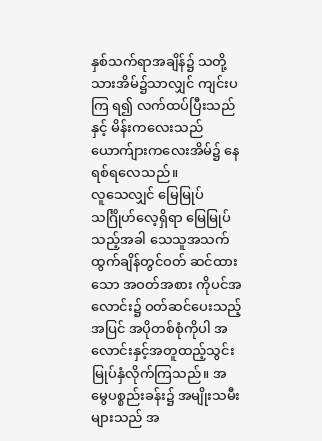နှစ်သက်ရာအချိန်၌ သတို့သားအိမ်၌သာလျှင် ကျင်းပကြ ရ၍ လက်ထပ်ပြီးသည်နှင့် မိန်းကလေးသည် ယောက်ျားကလေးအိမ်၌ နေရစ်ရလေသည်။
လူသေလျှင် မြေမြုပ်သင်္ဂြိုဟ်လေ့ရှိရာ မြေမြုပ်သည့်အခါ သေသူအသက်ထွက်ချိန်တွင်ဝတ် ဆင်ထားသော အဝတ်အစား ကိုပင်အလောင်း၌ ဝတ်ဆင်ပေးသည့်အပြင် အပိုတစ်စုံကိုပါ အလောင်းနှင့်အတူထည့်သွင်းမြုပ်နှံလိုက်ကြသည်။ အမွေပစ္စည်းခန်း၌ အမျိုးသမီးများသည် အ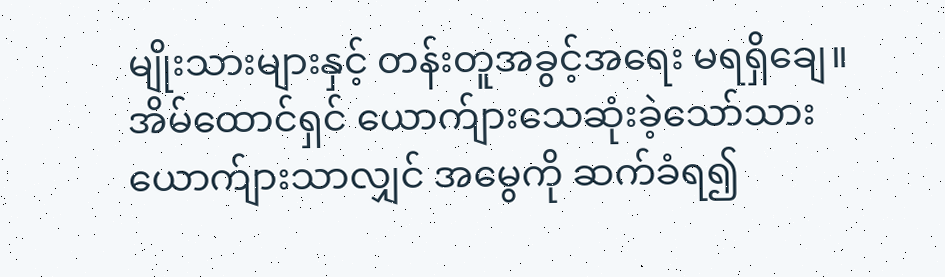မျိုးသားများနှင့် တန်းတူအခွင့်အရေး မရရှိချေ။ အိမ်ထောင်ရှင် ယောက်ျားသေဆုံးခဲ့သော်သားယောက်ျားသာလျှင် အမွေကို ဆက်ခံရ၍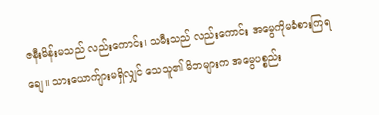ဇနီးမိန်းမသည် လည်းကောင်း၊ သမီးသည် လည်းကောင်း အမွေကိုမခံစားကြရချေ။ သားယောက်ျားမရှိလျှင် သေသူ၏ မိဘများက အမွေပစ္စည်း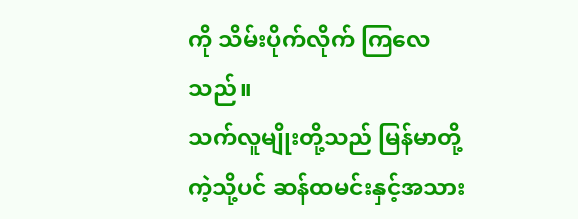ကို သိမ်းပိုက်လိုက် ကြလေသည်။
သက်လူမျိုးတို့သည် မြန်မာတို့ကဲ့သို့ပင် ဆန်ထမင်းနှင့်အသား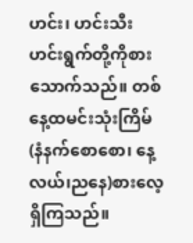ဟင်း၊ ဟင်းသီးဟင်းရွက်တို့ကိုစား သောက်သည်။ တစ်နေ့ထမင်းသုံးကြိမ် (နံနက်စောစော၊ နေ့လယ်၊ညနေ)စားလေ့ရှိကြသည်။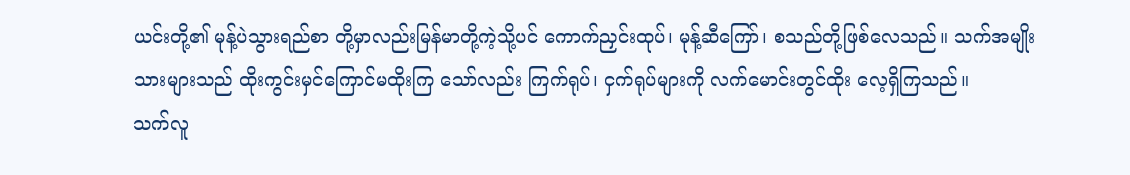ယင်းတို့၏ မုန့်ပဲသွားရည်စာ တို့မှာလည်းမြန်မာတို့ကဲ့သို့ပင် ကောက်ညှင်းထုပ်၊ မုန့်ဆီကြော်၊ စသည်တို့ဖြစ်လေသည်။ သက်အမျိုးသားများသည် ထိုးကွင်းမှင်ကြောင်မထိုးကြ သော်လည်း ကြက်ရုပ်၊ ငှက်ရုပ်များကို လက်မောင်းတွင်ထိုး လေ့ရှိကြသည်။
သက်လူ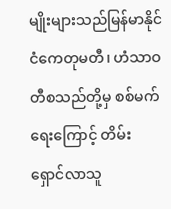မျိုးများသည်မြန်မာနိုင်ငံကေတုမတီ၊ ဟံသာဝတီစသည်တို့မှ စစ်မက်ရေးကြောင့် တိမ်းရှောင်လာသူ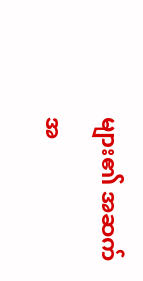များ၏ အဆက်အ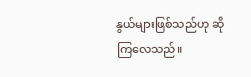နွယ်များဖြစ်သည်ဟု ဆိုကြလေသည်။